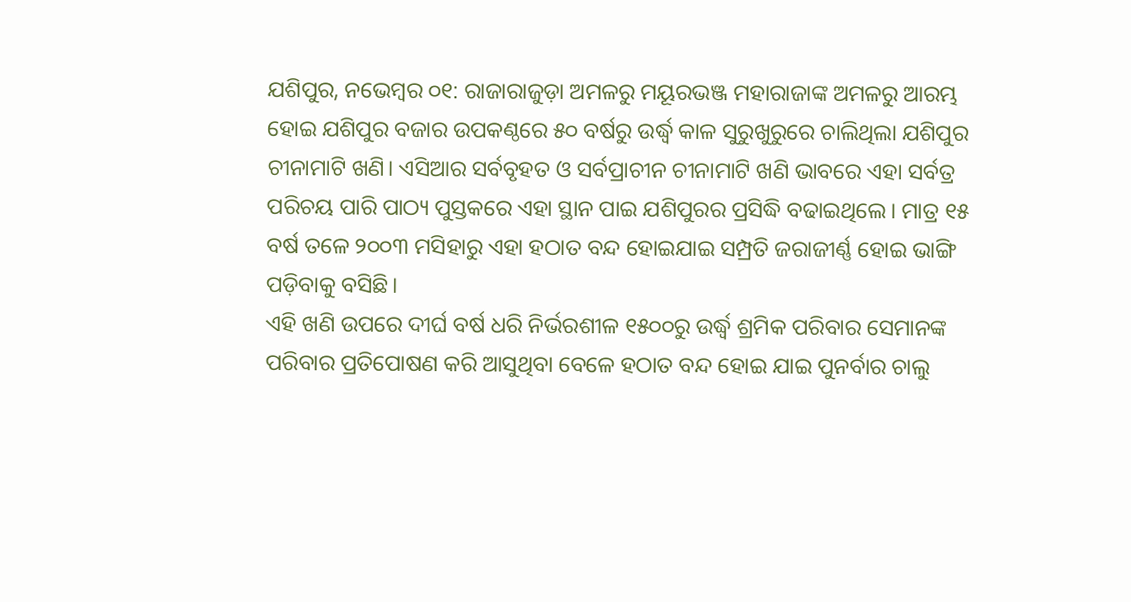ଯଶିପୁର, ନଭେମ୍ବର ୦୧: ରାଜାରାଜୁଡ଼ା ଅମଳରୁ ମୟୂରଭଞ୍ଜ ମହାରାଜାଙ୍କ ଅମଳରୁ ଆରମ୍ଭ ହୋଇ ଯଶିପୁର ବଜାର ଉପକଣ୍ଠରେ ୫୦ ବର୍ଷରୁ ଉର୍ଦ୍ଧ୍ୱ କାଳ ସୁରୁଖୁରୁରେ ଚାଲିଥିଲା ଯଶିପୁର ଚୀନାମାଟି ଖଣି। ଏସିଆର ସର୍ବବୃହତ ଓ ସର୍ବପ୍ରାଚୀନ ଚୀନାମାଟି ଖଣି ଭାବରେ ଏହା ସର୍ବତ୍ର ପରିଚୟ ପାରି ପାଠ୍ୟ ପୁସ୍ତକରେ ଏହା ସ୍ଥାନ ପାଇ ଯଶିପୁରର ପ୍ରସିଦ୍ଧି ବଢାଇଥିଲେ। ମାତ୍ର ୧୫ ବର୍ଷ ତଳେ ୨୦୦୩ ମସିହାରୁ ଏହା ହଠାତ ବନ୍ଦ ହୋଇଯାଇ ସମ୍ପ୍ରତି ଜରାଜୀର୍ଣ୍ଣ ହୋଇ ଭାଙ୍ଗି ପଡ଼ିବାକୁ ବସିଛି।
ଏହି ଖଣି ଉପରେ ଦୀର୍ଘ ବର୍ଷ ଧରି ନିର୍ଭରଶୀଳ ୧୫୦୦ରୁ ଉର୍ଦ୍ଧ୍ବ ଶ୍ରମିକ ପରିବାର ସେମାନଙ୍କ ପରିବାର ପ୍ରତିପୋଷଣ କରି ଆସୁଥିବା ବେଳେ ହଠାତ ବନ୍ଦ ହୋଇ ଯାଇ ପୁନର୍ବାର ଚାଲୁ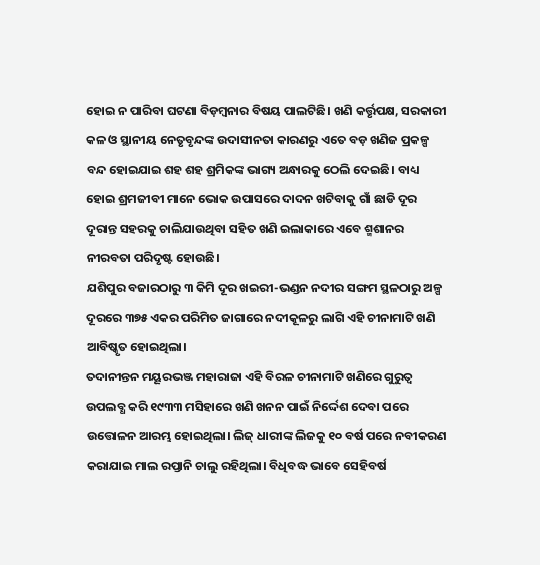ହୋଇ ନ ପାରିବା ଘଟଣା ବିଡ଼ମ୍ବନାର ବିଷୟ ପାଲଟିଛି। ଖଣି କର୍ତ୍ତୃପକ୍ଷ, ସରକାରୀ କଳ ଓ ସ୍ଥାନୀୟ ନେତୃବୃନ୍ଦଙ୍କ ଉଦାସୀନତା କାରଣରୁ ଏତେ ବଡ଼ ଖଣିଜ ପ୍ରକଳ୍ପ ବନ୍ଦ ହୋଇଯାଇ ଶହ ଶହ ଶ୍ରମିକଙ୍କ ଭାଗ୍ୟ ଅନ୍ଧାରକୁ ଠେଲି ଦେଇଛି। ବାଧ୍ୟ ହୋଇ ଶ୍ରମଜୀବୀ ମାନେ ଭୋକ ଉପାସରେ ଦାଦନ ଖଟିବାକୁ ଗାଁ ଛାଡି ଦୂର ଦୂରାନ୍ତ ସହରକୁ ଚାଲିଯାଉଥିବା ସହିତ ଖଣି ଇଲାକାରେ ଏବେ ଶ୍ମଶାନର ନୀରବତା ପରିଦୃଷ୍ଟ ହୋଉଛି।
ଯଶିପୁର ବଜାରଠାରୁ ୩ କିମି ଦୂର ଖଇରୀ-ଭଣ୍ଡନ ନଦୀର ସଙ୍ଗମ ସ୍ଥଳଠାରୁ ଅଳ୍ପ ଦୂରରେ ୩୭୫ ଏକର ପରିମିତ ଜାଗାରେ ନଦୀକୂଳରୁ ଲାଗି ଏହି ଚୀନାମାଟି ଖଣି ଆବିଷ୍କୃତ ହୋଇଥିଲା।
ତଦାନୀନ୍ତନ ମୟୂରଭଞ୍ଜ ମହାରାଜା ଏହି ବିରଳ ଚୀନାମାଟି ଖଣିରେ ଗୁରୁତ୍ବ ଉପଲବ୍ଧ କରି ୧୯୩୩ ମସିହାରେ ଖଣି ଖନନ ପାଇଁ ନିର୍ଦ୍ଦେଶ ଦେବା ପରେ ଉତ୍ତୋଳନ ଆରମ୍ଭ ହୋଇଥିଲା। ଲିଜ୍ ଧାରୀଙ୍କ ଲିଜକୁ ୧୦ ବର୍ଷ ପରେ ନବୀକରଣ କରାଯାଇ ମାଲ ରପ୍ତାନି ଚାଲୁ ରହିଥିଲା। ବିଧିବଦ୍ଧ ଭାବେ ସେହିବର୍ଷ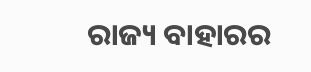ରାଜ୍ୟ ବାହାରର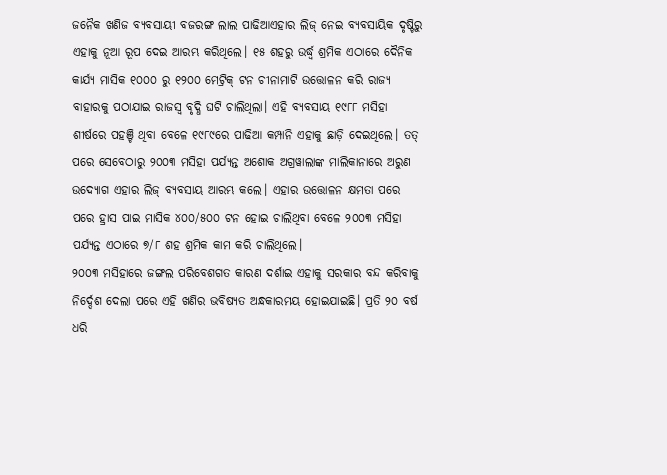ଜନୈକ ଖଣିଜ ବ୍ୟବସାୟୀ ବଜରଙ୍ଗ ଲାଲ ପାଢିଆଏହାର ଲିଜ୍ ନେଇ ବ୍ୟବସାୟିକ ଦୃଷ୍ଟିରୁ ଏହାକୁ ନୂଆ ରୂପ ଦେଇ ଆରମ୍ଭ କରିଥିଲେ। ୧୫ ଶହରୁ ଉର୍ଦ୍ଧ୍ବ ଶ୍ରମିକ ଏଠାରେ ଦୈନିକ କାର୍ଯ୍ୟ ମାସିକ ୧୦୦୦ ରୁ ୧୨୦୦ ମେଟ୍ରିକ୍ ଟନ ଚୀନାମାଟି ଉତ୍ତୋଳନ କରି ରାଜ୍ୟ ବାହାରକୁ ପଠାଯାଇ ରାଜସ୍ବ ବୃଦ୍ଧି ଘଟି ଚାଲିଥିଲା। ଏହି ବ୍ୟବସାୟ ୧୯୮୮ ମସିହା ଶୀର୍ଷରେ ପହଞ୍ଚି ଥିବା ବେଳେ ୧୯୮୯ରେ ପାଢିଆ କମ୍ପାନି ଏହାକୁ ଛାଡ଼ି ଦେଇଥିଲେ। ତତ୍ ପରେ ସେବେଠାରୁ ୨୦୦୩ ମସିହା ପର୍ଯ୍ୟନ୍ତ ଅଶୋକ ଅଗ୍ରୱାଲାଙ୍କ ମାଲିକାନାରେ ଅରୁଣ ଉଦ୍ୟୋଗ ଏହାର ଲିଜ୍ ବ୍ୟବସାୟ ଆରମ୍ଭ କଲେ। ଏହାର ଉତ୍ତୋଳନ କ୍ଷମତା ପରେ ପରେ ହ୍ରାସ ପାଇ ମାସିକ ୪୦୦/୫୦୦ ଟନ ହୋଇ ଚାଲିଥିବା ବେଳେ ୨୦୦୩ ମସିହା ପର୍ଯ୍ୟନ୍ତ ଏଠାରେ ୭/୮ ଶହ ଶ୍ରମିକ କାମ କରି ଚାଲିଥିଲେ।
୨୦୦୩ ମସିହାରେ ଜଙ୍ଗଲ ପରିବେଶଗତ କାରଣ ଦର୍ଶାଇ ଏହାକୁ ସରକାର ବନ୍ଦ କରିବାକୁ ନିର୍ଦ୍ଦେଶ ଦେଲା ପରେ ଏହି ଖଣିର ଭବିଷ୍ୟତ ଅନ୍ଧକାରମୟ ହୋଇଯାଇଛି। ପ୍ରତି ୨୦ ବର୍ଷ ଧରି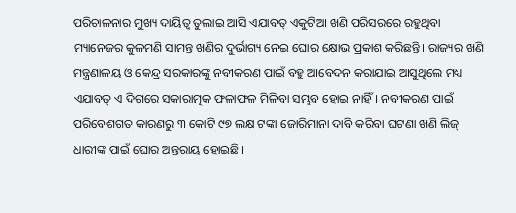ପରିଚାଳନାର ମୁଖ୍ୟ ଦାୟିତ୍ବ ତୁଲାଇ ଆସି ଏଯାବତ୍ ଏକୁଟିଆ ଖଣି ପରିସରରେ ରହୁଥିବା ମ୍ୟାନେଜର କୁଳମଣି ସାମନ୍ତ ଖଣିର ଦୁର୍ଭାଗ୍ୟ ନେଇ ଘୋର କ୍ଷୋଭ ପ୍ରକାଶ କରିଛନ୍ତି। ରାଜ୍ୟର ଖଣି ମନ୍ତ୍ରଣାଳୟ ଓ କେନ୍ଦ୍ର ସରକାରଙ୍କୁ ନବୀକରଣ ପାଇଁ ବହୁ ଆବେଦନ କରାଯାଇ ଆସୁଥିଲେ ମଧ୍ୟ ଏଯାବତ୍ ଏ ଦିଗରେ ସକାରାତ୍ମକ ଫଳାଫଳ ମିଳିବା ସମ୍ଭବ ହୋଇ ନାହିଁ। ନବୀକରଣ ପାଇଁ ପରିବେଶଗତ କାରଣରୁ ୩ କୋଟି ୯୭ ଲକ୍ଷ ଟଙ୍କା ଜୋରିମାନା ଦାବି କରିବା ଘଟଣା ଖଣି ଲିଜ୍ ଧାରୀଙ୍କ ପାଇଁ ଘୋର ଅନ୍ତରାୟ ହୋଇଛି।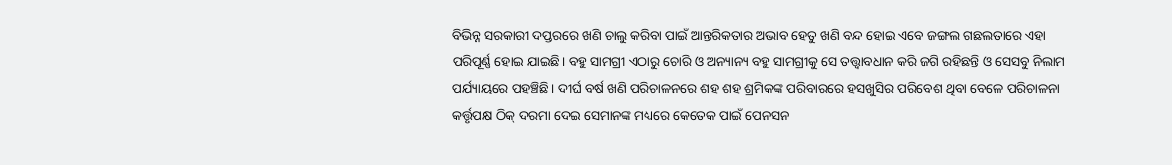ବିଭିନ୍ନ ସରକାରୀ ଦପ୍ତରରେ ଖଣି ଚାଲୁ କରିବା ପାଇଁ ଆନ୍ତରିକତାର ଅଭାବ ହେତୁ ଖଣି ବନ୍ଦ ହୋଇ ଏବେ ଜଙ୍ଗଲ ଗଛଲତାରେ ଏହା ପରିପୂର୍ଣ୍ଣ ହୋଇ ଯାଇଛି। ବହୁ ସାମଗ୍ରୀ ଏଠାରୁ ଚୋରି ଓ ଅନ୍ୟାନ୍ୟ ବହୁ ସାମଗ୍ରୀକୁ ସେ ତତ୍ତ୍ବାବଧାନ କରି ଜଗି ରହିଛନ୍ତି ଓ ସେସବୁ ନିଲାମ ପର୍ଯ୍ୟାୟରେ ପହଞ୍ଚିଛି। ଦୀର୍ଘ ବର୍ଷ ଖଣି ପରିଚାଳନରେ ଶହ ଶହ ଶ୍ରମିକଙ୍କ ପରିବାରରେ ହସଖୁସିର ପରିବେଶ ଥିବା ବେଳେ ପରିଚାଳନା କର୍ତ୍ତୃପକ୍ଷ ଠିକ୍ ଦରମା ଦେଇ ସେମାନଙ୍କ ମଧ୍ୟରେ କେତେକ ପାଇଁ ପେନସନ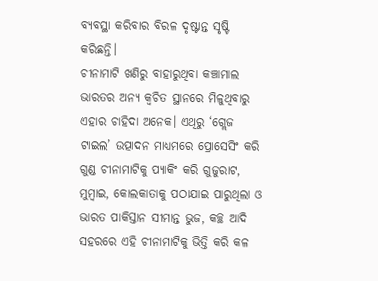ବ୍ୟବସ୍ଥା କରିବାର ବିରଳ ଦୃଷ୍ଟାନ୍ତ ସୃଷ୍ଟି କରିଛନ୍ତି।
ଚୀନାମାଟି ଖଣିରୁ ବାହାରୁଥିବା କଞ୍ଚାମାଲ ଭାରତର ଅନ୍ୟ କ୍ଵଚିତ ସ୍ଥାନରେ ମିଳୁଥିବାରୁ ଏହାର ଚାହିଦା ଅନେକ। ଏଥିରୁ ‘ଗ୍ଲେଜ ଟାଇଲ’ ଉତ୍ପାଦନ ମାଧ୍ୟମରେ ପ୍ରୋସେସିଂ କରି ଗୁଣ୍ଡ ଚୀନାମାଟିକୁ ପ୍ୟାକିଂ କରି ଗୁଜୁରାଟ, ମୁମ୍ବାଇ, କୋଲକାତାକୁ ପଠାଯାଇ ପାରୁଥିଲା ଓ ଭାରତ ପାକିସ୍ତାନ ସୀମାନ୍ତ ଭୁଜ, କଚ୍ଛ ଆଦି ସହରରେ ଏହି ଚୀନାମାଟିକୁ ଭିତ୍ତି କରି କଳ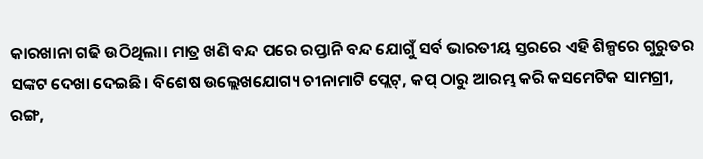କାରଖାନା ଗଢି ଉଠିଥିଲା। ମାତ୍ର ଖଣି ବନ୍ଦ ପରେ ରପ୍ତାନି ବନ୍ଦ ଯୋଗୁଁ ସର୍ବ ଭାରତୀୟ ସ୍ତରରେ ଏହି ଶିଳ୍ପରେ ଗୁରୁତର ସଙ୍କଟ ଦେଖା ଦେଇଛି। ବିଶେଷ ଉଲ୍ଲେଖଯୋଗ୍ୟ ଚୀନାମାଟି ପ୍ଲେଟ୍, କପ୍ ଠାରୁ ଆରମ୍ଭ କରି କସମେଟିକ ସାମଗ୍ରୀ, ରଙ୍ଗ,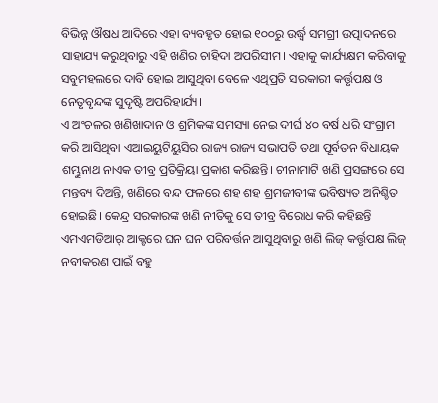ବିଭିନ୍ନ ଔଷଧ ଆଦିରେ ଏହା ବ୍ୟବହୃତ ହୋଇ ୧୦୦ରୁ ଉର୍ଦ୍ଧ୍ୱ ସମଗ୍ରୀ ଉତ୍ପାଦନରେ ସାହାଯ୍ୟ କରୁଥିବାରୁ ଏହି ଖଣିର ଚାହିଦା ଅପରିସୀମ। ଏହାକୁ କାର୍ଯ୍ୟକ୍ଷମ କରିବାକୁ ସବୁମହଲରେ ଦାବି ହୋଇ ଆସୁଥିବା ବେଳେ ଏଥିପ୍ରତି ସରକାରୀ କର୍ତ୍ତୃପକ୍ଷ ଓ ନେତୃବୃନ୍ଦଙ୍କ ସୁଦୃଷ୍ଟି ଅପରିହାର୍ଯ୍ୟ।
ଏ ଅଂଚଳର ଖଣିଖାଦାନ ଓ ଶ୍ରମିକଙ୍କ ସମସ୍ୟା ନେଇ ଦୀର୍ଘ ୪୦ ବର୍ଷ ଧରି ସଂଗ୍ରାମ କରି ଆସିଥିବା ଏଆଇୟୁଟିୟୁସିର ରାଜ୍ୟ ରାଜ୍ୟ ସଭାପତି ତଥା ପୂର୍ବତନ ବିଧାୟକ ଶମ୍ଭୁନାଥ ନାଏକ ତୀବ୍ର ପ୍ରତିକ୍ରିୟା ପ୍ରକାଶ କରିଛନ୍ତି। ଚୀନାମାଟି ଖଣି ପ୍ରସଙ୍ଗରେ ସେ ମନ୍ତବ୍ୟ ଦିଅନ୍ତି, ଖଣିରେ ବନ୍ଦ ଫଳରେ ଶହ ଶହ ଶ୍ରମଜୀବୀଙ୍କ ଭବିଷ୍ୟତ ଅନିଶ୍ଚିତ ହୋଇଛି। କେନ୍ଦ୍ର ସରକାରଙ୍କ ଖଣି ନୀତିକୁ ସେ ତୀବ୍ର ବିରୋଧ କରି କହିଛନ୍ତି ଏମଏମଡିଆର୍ ଆକ୍ଟରେ ଘନ ଘନ ପରିବର୍ତ୍ତନ ଆସୁଥିବାରୁ ଖଣି ଲିଜ୍ କର୍ତ୍ତୃପକ୍ଷ ଲିଜ୍ ନବୀକରଣ ପାଇଁ ବହୁ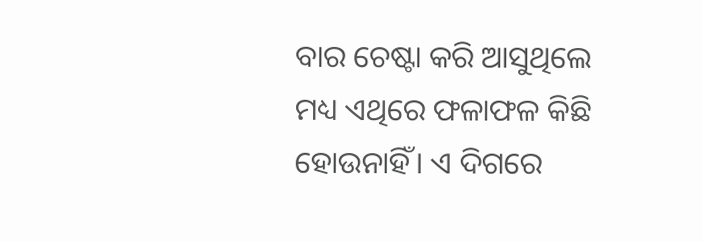ବାର ଚେଷ୍ଟା କରି ଆସୁଥିଲେ ମଧ୍ୟ ଏଥିରେ ଫଳାଫଳ କିଛି ହୋଉନାହିଁ। ଏ ଦିଗରେ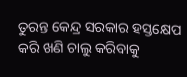ତୁରନ୍ତ କେନ୍ଦ୍ର ସରକାର ହସ୍ତକ୍ଷେପ କରି ଖଣି ଚାଲୁ କରିବାକୁ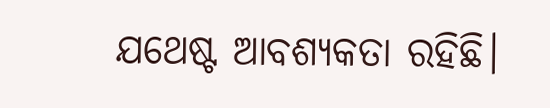ଯଥେଷ୍ଟ ଆବଶ୍ୟକତା ରହିଛି।